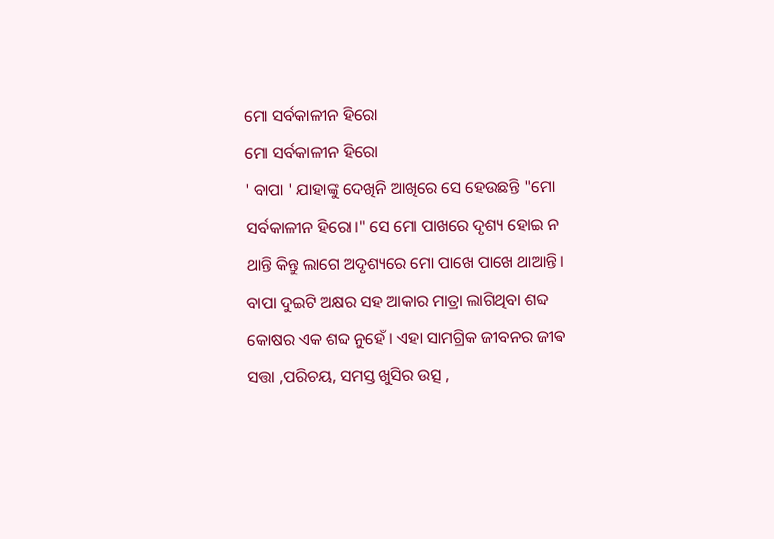ମୋ ସର୍ବକାଳୀନ ହିରୋ
ମୋ ସର୍ବକାଳୀନ ହିରୋ
' ବାପା ' ଯାହାଙ୍କୁ ଦେଖିନି ଆଖିରେ ସେ ହେଉଛନ୍ତି "ମୋ ସର୍ବକାଳୀନ ହିରୋ।" ସେ ମୋ ପାଖରେ ଦୃଶ୍ୟ ହୋଇ ନ ଥାନ୍ତି କିନ୍ତୁ ଲାଗେ ଅଦୃଶ୍ୟରେ ମୋ ପାଖେ ପାଖେ ଥାଆନ୍ତି।
ବାପା ଦୁଇଟି ଅକ୍ଷର ସହ ଆକାର ମାତ୍ରା ଲାଗିଥିବା ଶବ୍ଦ କୋଷର ଏକ ଶବ୍ଦ ନୁହେଁ । ଏହା ସାମଗ୍ରିକ ଜୀବନର ଜୀଵ ସତ୍ତା ,ପରିଚୟ, ସମସ୍ତ ଖୁସିର ଉତ୍ସ ,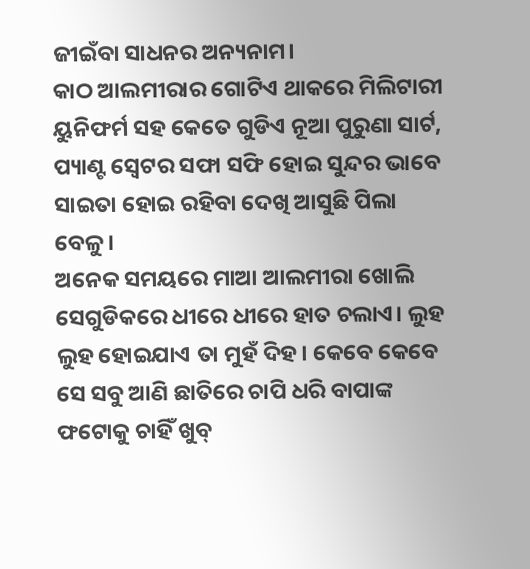ଜୀଇଁବା ସାଧନର ଅନ୍ୟନାମ।
କାଠ ଆଲମୀରାର ଗୋଟିଏ ଥାକରେ ମିଲିଟାରୀ ୟୁନିଫର୍ମ ସହ କେତେ ଗୁଡିଏ ନୂଆ ପୁରୁଣା ସାର୍ଟ, ପ୍ୟାଣ୍ଟ ସ୍ବେଟର ସଫା ସଫି ହୋଇ ସୁନ୍ଦର ଭାବେ ସାଇତା ହୋଇ ରହିବା ଦେଖି ଆସୁଛି ପିଲା ବେଳୁ।
ଅନେକ ସମୟରେ ମାଆ ଆଲମୀରା ଖୋଲି ସେଗୁଡିକରେ ଧୀରେ ଧୀରେ ହାତ ଚଲାଏ। ଲୁହ ଲୁହ ହୋଇଯାଏ ତା ମୁହଁ ଦିହ। କେବେ କେବେ ସେ ସବୁ ଆଣି ଛାତିରେ ଚାପି ଧରି ବାପାଙ୍କ ଫଟୋକୁ ଚାହିଁ ଖୁବ୍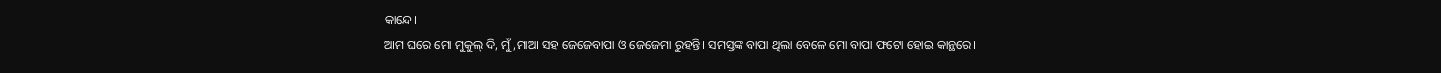କାନ୍ଦେ।
ଆମ ଘରେ ମୋ ମୁକୁଲ୍ ଦି, ମୁଁ ,ମାଆ ସହ ଜେଜେବାପା ଓ ଜେଜେମା ରୁହନ୍ତି। ସମସ୍ତଙ୍କ ବାପା ଥିଲା ବେଳେ ମୋ ବାପା ଫଟୋ ହୋଇ କାନ୍ଥରେ।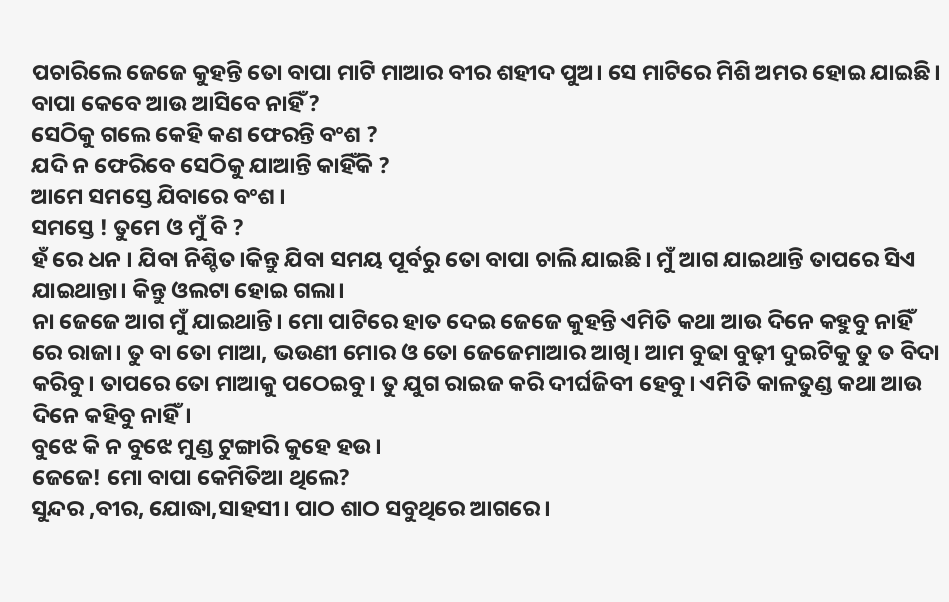ପଚାରିଲେ ଜେଜେ କୁହନ୍ତି ତୋ ବାପା ମାଟି ମାଆର ବୀର ଶହୀଦ ପୁଅ। ସେ ମାଟିରେ ମିଶି ଅମର ହୋଇ ଯାଇଛି।
ବାପା କେବେ ଆଉ ଆସିବେ ନାହିଁ ?
ସେଠିକୁ ଗଲେ କେହି କଣ ଫେରନ୍ତି ବଂଶ ?
ଯଦି ନ ଫେରିବେ ସେଠିକୁ ଯାଆନ୍ତି କାହିଁକି ?
ଆମେ ସମସ୍ତେ ଯିବାରେ ବଂଶ ।
ସମସ୍ତେ ! ତୁମେ ଓ ମୁଁ ବି ?
ହଁ ରେ ଧନ । ଯିବା ନିଶ୍ଚିତ।କିନ୍ତୁ ଯିବା ସମୟ ପୂର୍ବରୁ ତୋ ବାପା ଚାଲି ଯାଇଛି। ମୁଁ ଆଗ ଯାଇଥାନ୍ତି ତାପରେ ସିଏ ଯାଇଥାନ୍ତା। କିନ୍ତୁ ଓଲଟା ହୋଇ ଗଲା।
ନା ଜେଜେ ଆଗ ମୁଁ ଯାଇଥାନ୍ତି। ମୋ ପାଟିରେ ହାତ ଦେଇ ଜେଜେ କୁହନ୍ତି ଏମିତି କଥା ଆଉ ଦିନେ କହୁବୁ ନାହିଁ ରେ ରାଜା। ତୁ ବା ତୋ ମାଆ, ଭଉଣୀ ମୋର ଓ ତୋ ଜେଜେମାଆର ଆଖି। ଆମ ବୁଢା ବୁଢ଼ୀ ଦୁଇଟିକୁ ତୁ ତ ବିଦା କରିବୁ। ତାପରେ ତୋ ମାଆକୁ ପଠେଇବୁ। ତୁ ଯୁଗ ରାଇଜ କରି ଦୀର୍ଘଜିବୀ ହେବୁ। ଏମିତି କାଳତୁଣ୍ଡ କଥା ଆଉ ଦିନେ କହିବୁ ନାହିଁ।
ବୁଝେ କି ନ ବୁଝେ ମୁଣ୍ଡ ଟୁଙ୍ଗାରି କୁହେ ହଉ।
ଜେଜେ! ମୋ ବାପା କେମିତିଆ ଥିଲେ?
ସୁନ୍ଦର ,ବୀର, ଯୋଦ୍ଧା,ସାହସୀ। ପାଠ ଶାଠ ସବୁଥିରେ ଆଗରେ ।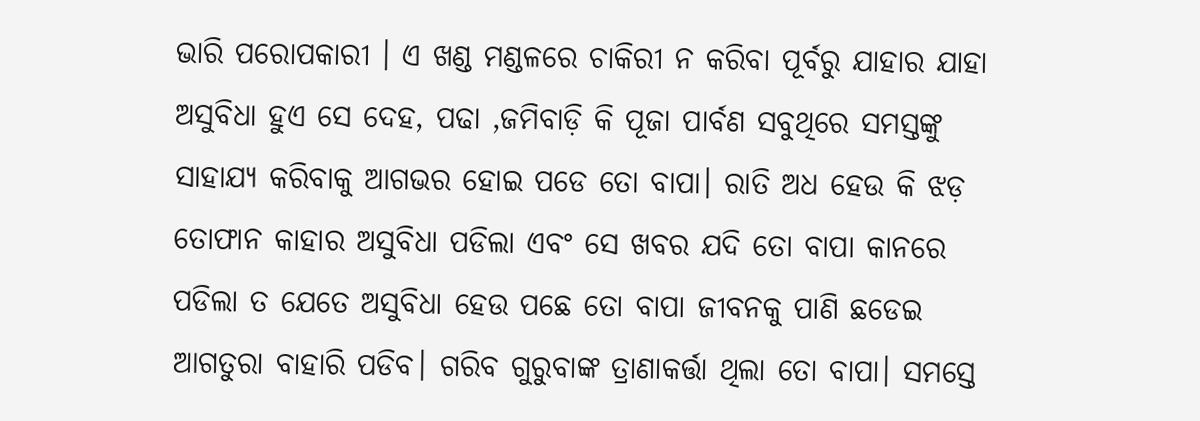ଭାରି ପରୋପକାରୀ । ଏ ଖଣ୍ଡ ମଣ୍ଡଳରେ ଚାକିରୀ ନ କରିବା ପୂର୍ବରୁ ଯାହାର ଯାହା ଅସୁବିଧା ହୁଏ ସେ ଦେହ, ପଢା ,ଜମିବାଡ଼ି କି ପୂଜା ପାର୍ବଣ ସବୁଥିରେ ସମସ୍ତଙ୍କୁ ସାହାଯ୍ୟ କରିବାକୁ ଆଗଭର ହୋଇ ପଡେ ତୋ ବାପା। ରାତି ଅଧ ହେଉ କି ଝଡ଼ ତୋଫାନ କାହାର ଅସୁବିଧା ପଡିଲା ଏବଂ ସେ ଖବର ଯଦି ତୋ ବାପା କାନରେ ପଡିଲା ତ ଯେତେ ଅସୁବିଧା ହେଉ ପଛେ ତୋ ବାପା ଜୀବନକୁ ପାଣି ଛଡେଇ ଆଗତୁରା ବାହାରି ପଡିବ। ଗରିବ ଗୁରୁବାଙ୍କ ତ୍ରାଣାକର୍ତ୍ତା ଥିଲା ତୋ ବାପା। ସମସ୍ତେ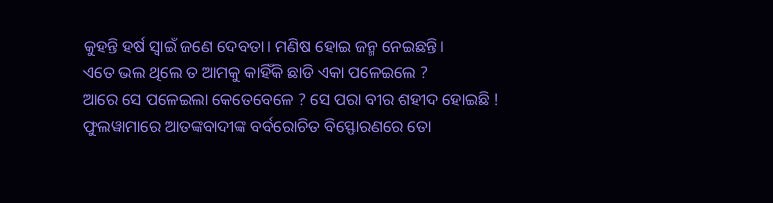କୁହନ୍ତି ହର୍ଷ ସ୍ବାଇଁ ଜଣେ ଦେବତା। ମଣିଷ ହୋଇ ଜନ୍ମ ନେଇଛନ୍ତି।
ଏତେ ଭଲ ଥିଲେ ତ ଆମକୁ କାହିଁକି ଛାଡି ଏକା ପଳେଇଲେ ?
ଆରେ ସେ ପଳେଇଲା କେତେବେଳେ ? ସେ ପରା ବୀର ଶହୀଦ ହୋଇଛି ! ଫୁଲୱାମାରେ ଆତଙ୍କବାଦୀଙ୍କ ବର୍ବରୋଚିତ ବିସ୍ଫୋରଣରେ ତୋ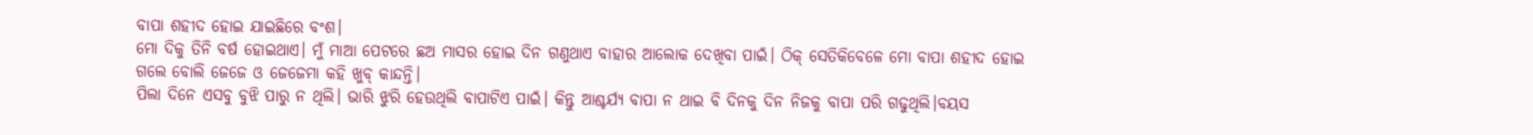ବାପା ଶହୀଦ ହୋଇ ଯାଇଛିରେ ବଂଶ।
ମୋ ଦିକୁ ତିନି ବର୍ଷ ହୋଇଥାଏ। ମୁଁ ମାଆ ପେଟରେ ଛଅ ମାସର ହୋଇ ଦିନ ଗଣୁଥାଏ ବାହାର ଆଲୋକ ଦେଖିବା ପାଇଁ। ଠିକ୍ ସେତିକିବେଳେ ମୋ ବାପା ଶହୀଦ ହୋଇ ଗଲେ ବୋଲି ଜେଜେ ଓ ଜେଜେମା କହି ଖୁବ୍ କାନ୍ଦନ୍ତି।
ପିଲା ଦିନେ ଏସବୁ ବୁଝି ପାରୁ ନ ଥିଲି। ଭାରି ଝୁରି ହେଉଥିଲି ବାପାଟିଏ ପାଇଁ। କିନ୍ତୁ ଆଶ୍ଚର୍ଯ୍ୟ ବାପା ନ ଥାଇ ବି ଦିନକୁ ଦିନ ନିଜକୁ ବାପା ପରି ଗଢୁଥିଲି।ବୟସ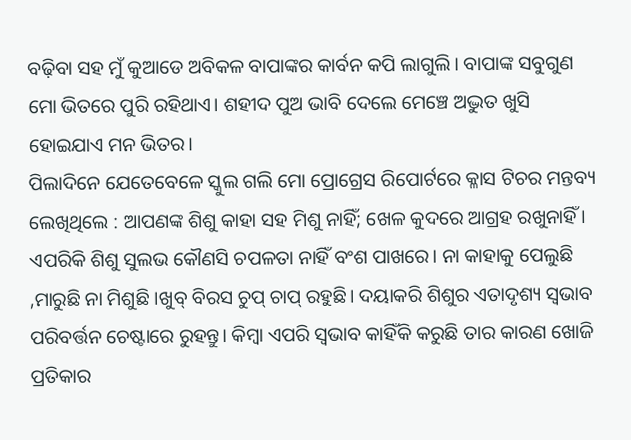ବଢ଼ିବା ସହ ମୁଁ କୁଆଡେ ଅବିକଳ ବାପାଙ୍କର କାର୍ବନ କପି ଲାଗୁଲି। ବାପାଙ୍କ ସବୁଗୁଣ ମୋ ଭିତରେ ପୁରି ରହିଥାଏ। ଶହୀଦ ପୁଅ ଭାବି ଦେଲେ ମେଞ୍ଚେ ଅଦ୍ଭୁତ ଖୁସି ହୋଇଯାଏ ମନ ଭିତର।
ପିଲାଦିନେ ଯେତେବେଳେ ସ୍କୁଲ ଗଲି ମୋ ପ୍ରୋଗ୍ରେସ ରିପୋର୍ଟରେ କ୍ଳାସ ଟିଚର ମନ୍ତବ୍ୟ ଲେଖିଥିଲେ : ଆପଣଙ୍କ ଶିଶୁ କାହା ସହ ମିଶୁ ନାହିଁ; ଖେଳ କୁଦରେ ଆଗ୍ରହ ରଖୁନାହିଁ । ଏପରିକି ଶିଶୁ ସୁଲଭ କୌଣସି ଚପଳତା ନାହିଁ ବଂଶ ପାଖରେ। ନା କାହାକୁ ପେଲୁଛି ,ମାରୁଛି ନା ମିଶୁଛି ।ଖୁବ୍ ବିରସ ଚୁପ୍ ଚାପ୍ ରହୁଛି। ଦୟାକରି ଶିଶୁର ଏତାଦୃଶ୍ୟ ସ୍ଵଭାବ ପରିବର୍ତ୍ତନ ଚେଷ୍ଟାରେ ରୁହନ୍ତୁ। କିମ୍ଵା ଏପରି ସ୍ଵଭାବ କାହିଁକି କରୁଛି ତାର କାରଣ ଖୋଜି ପ୍ରତିକାର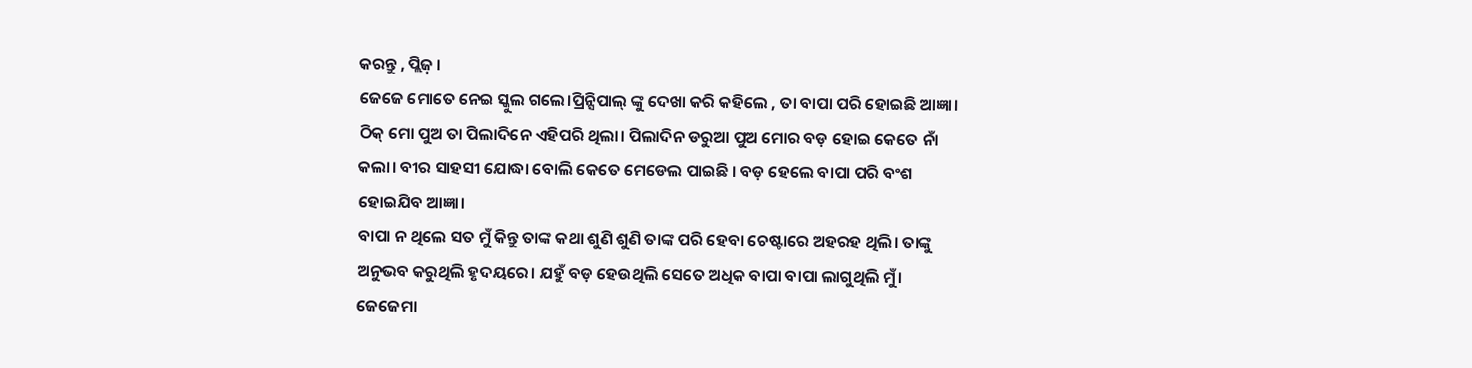କରନ୍ତୁ , ପ୍ଲିଜ଼ ।
ଜେଜେ ମୋତେ ନେଇ ସ୍କୁଲ ଗଲେ।ପ୍ରିନ୍ସିପାଲ୍ ଙ୍କୁ ଦେଖା କରି କହିଲେ , ତା ବାପା ପରି ହୋଇଛି ଆଜ୍ଞା। ଠିକ୍ ମୋ ପୁଅ ତା ପିଲାଦିନେ ଏହିପରି ଥିଲା। ପିଲାଦିନ ଡରୁଆ ପୁଅ ମୋର ବଡ଼ ହୋଇ କେତେ ନାଁ କଲା। ବୀର ସାହସୀ ଯୋଦ୍ଧା ବୋଲି କେତେ ମେଡେଲ ପାଇଛି । ବଡ଼ ହେଲେ ବାପା ପରି ବଂଶ ହୋଇଯିବ ଆଜ୍ଞା।
ବାପା ନ ଥିଲେ ସତ ମୁଁ କିନ୍ତୁ ତାଙ୍କ କଥା ଶୁଣି ଶୁଣି ତାଙ୍କ ପରି ହେବା ଚେଷ୍ଟାରେ ଅହରହ ଥିଲି। ତାଙ୍କୁ ଅନୁଭବ କରୁଥିଲି ହୃଦୟରେ। ଯହୁଁ ବଡ଼ ହେଉଥିଲି ସେତେ ଅଧିକ ବାପା ବାପା ଲାଗୁଥିଲି ମୁଁ। ଜେଜେମା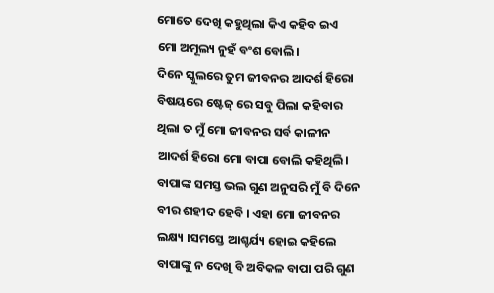ମୋତେ ଦେଖି କହୁଥିଲା କିଏ କହିବ ଇଏ ମୋ ଅମୂଲ୍ୟ ନୁହଁ ବଂଶ ବୋଲି।
ଦିନେ ସ୍କୁଲରେ ତୁମ ଜୀବନର ଆଦର୍ଶ ହିରୋ ବିଷୟରେ ଷ୍ଟେଜ୍ ରେ ସବୁ ପିଲା କହିବାର ଥିଲା ତ ମୁଁ ମୋ ଜୀବନର ସର୍ବ କାଳୀନ ଆଦର୍ଶ ହିରୋ ମୋ ବାପା ବୋଲି କହିଥିଲି। ବାପାଙ୍କ ସମସ୍ତ ଭଲ ଗୁଣ ଅନୁସରି ମୁଁ ବି ଦିନେ ବୀର ଶହୀଦ ହେବି । ଏହା ମୋ ଜୀବନର ଲକ୍ଷ୍ୟ ।ସମସ୍ତେ ଆଶ୍ଚର୍ଯ୍ୟ ହୋଇ କହିଲେ ବାପାଙ୍କୁ ନ ଦେଖି ବି ଅବିକଳ ବାପା ପରି ଗୁଣ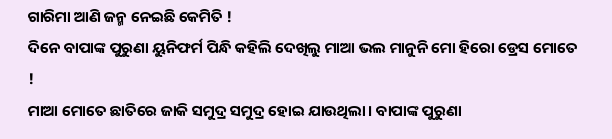ଗାରିମା ଆଣି ଜନ୍ମ ନେଇଛି କେମିତି !
ଦିନେ ବାପାଙ୍କ ପୁରୁଣା ୟୁନିଫର୍ମ ପିନ୍ଧି କହିଲି ଦେଖିଲୁ ମାଆ ଭଲ ମାନୁନି ମୋ ହିରୋ ଡ୍ରେସ ମୋତେ !
ମାଆ ମୋତେ ଛାତିରେ ଜାକି ସମୁଦ୍ର ସମୁଦ୍ର ହୋଇ ଯାଉଥିଲା। ବାପାଙ୍କ ପୁରୁଣା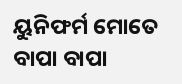ୟୁନିଫର୍ମ ମୋତେ ବାପା ବାପା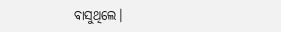ବାସୁଥିଲେ।